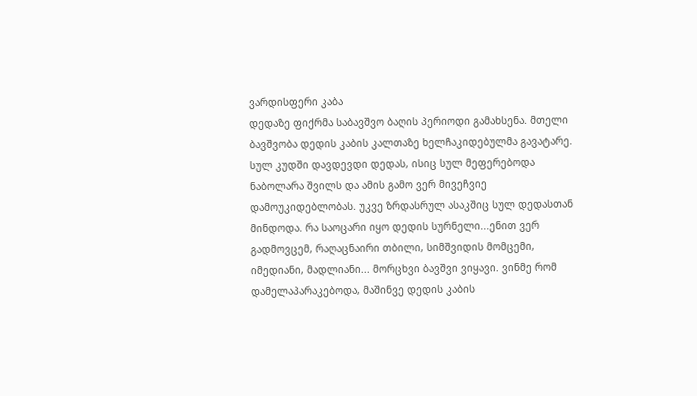ვარდისფერი კაბა
დედაზე ფიქრმა საბავშვო ბაღის პერიოდი გამახსენა. მთელი ბავშვობა დედის კაბის კალთაზე ხელჩაკიდებულმა გავატარე. სულ კუდში დავდევდი დედას, ისიც სულ მეფერებოდა ნაბოლარა შვილს და ამის გამო ვერ მივეჩვიე დამოუკიდებლობას. უკვე ზრდასრულ ასაკშიც სულ დედასთან მინდოდა. რა საოცარი იყო დედის სურნელი...ენით ვერ გადმოვცემ, რაღაცნაირი თბილი, სიმშვიდის მომცემი, იმედიანი, მადლიანი... მორცხვი ბავშვი ვიყავი. ვინმე რომ დამელაპარაკებოდა, მაშინვე დედის კაბის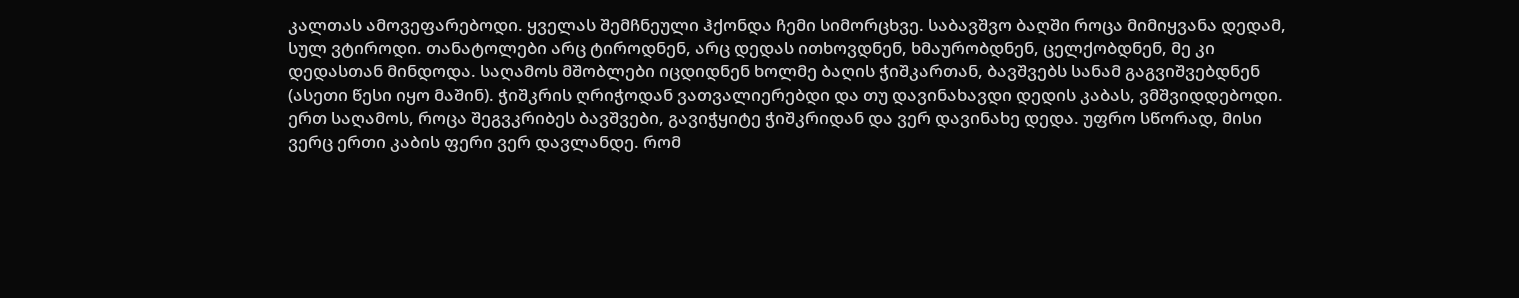კალთას ამოვეფარებოდი. ყველას შემჩნეული ჰქონდა ჩემი სიმორცხვე. საბავშვო ბაღში როცა მიმიყვანა დედამ, სულ ვტიროდი. თანატოლები არც ტიროდნენ, არც დედას ითხოვდნენ, ხმაურობდნენ, ცელქობდნენ, მე კი დედასთან მინდოდა. საღამოს მშობლები იცდიდნენ ხოლმე ბაღის ჭიშკართან, ბავშვებს სანამ გაგვიშვებდნენ (ასეთი წესი იყო მაშინ). ჭიშკრის ღრიჭოდან ვათვალიერებდი და თუ დავინახავდი დედის კაბას, ვმშვიდდებოდი. ერთ საღამოს, როცა შეგვკრიბეს ბავშვები, გავიჭყიტე ჭიშკრიდან და ვერ დავინახე დედა. უფრო სწორად, მისი ვერც ერთი კაბის ფერი ვერ დავლანდე. რომ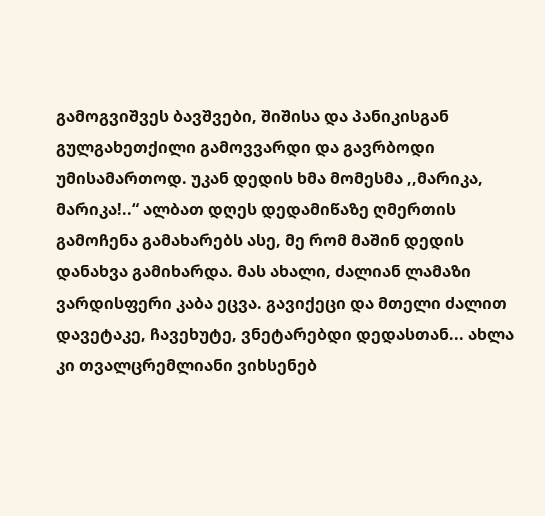გამოგვიშვეს ბავშვები, შიშისა და პანიკისგან გულგახეთქილი გამოვვარდი და გავრბოდი უმისამართოდ. უკან დედის ხმა მომესმა ,,მარიკა, მარიკა!..“ ალბათ დღეს დედამიწაზე ღმერთის გამოჩენა გამახარებს ასე, მე რომ მაშინ დედის დანახვა გამიხარდა. მას ახალი, ძალიან ლამაზი ვარდისფერი კაბა ეცვა. გავიქეცი და მთელი ძალით დავეტაკე, ჩავეხუტე, ვნეტარებდი დედასთან... ახლა კი თვალცრემლიანი ვიხსენებ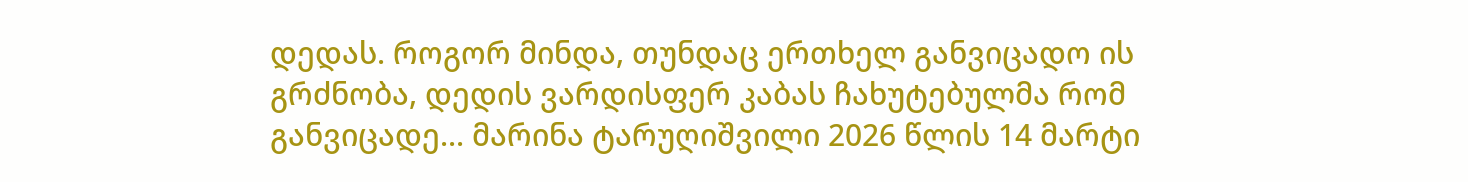დედას. როგორ მინდა, თუნდაც ერთხელ განვიცადო ის გრძნობა, დედის ვარდისფერ კაბას ჩახუტებულმა რომ განვიცადე... მარინა ტარუღიშვილი 2026 წლის 14 მარტი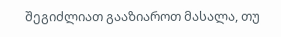შეგიძლიათ გააზიაროთ მასალა, თუ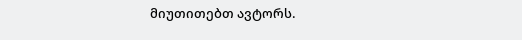მიუთითებთ ავტორს.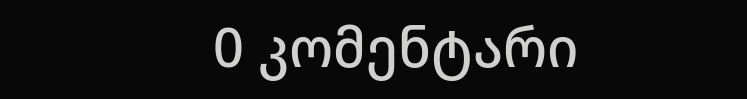0 კომენტარი